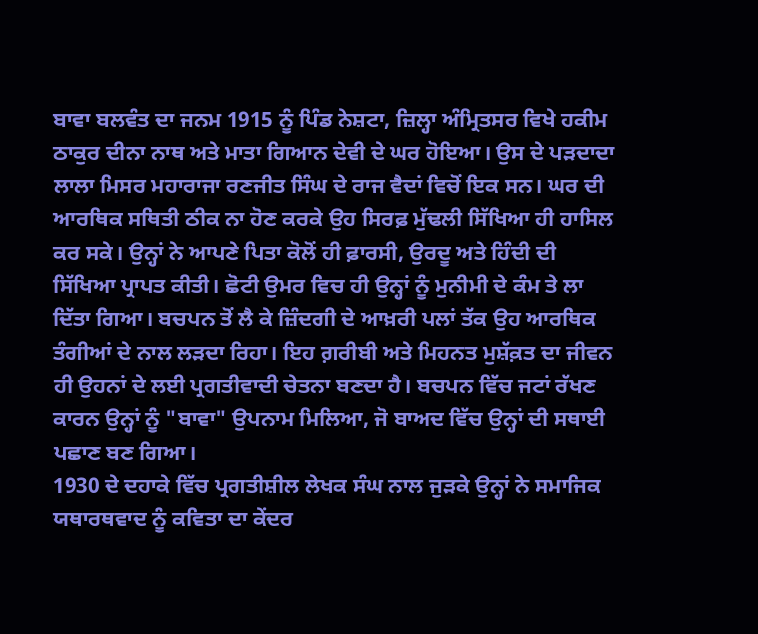ਬਾਵਾ ਬਲਵੰਤ ਦਾ ਜਨਮ 1915 ਨੂੰ ਪਿੰਡ ਨੇਸ਼ਟਾ, ਜ਼ਿਲ੍ਹਾ ਅੰਮ੍ਰਿਤਸਰ ਵਿਖੇ ਹਕੀਮ ਠਾਕੁਰ ਦੀਨਾ ਨਾਥ ਅਤੇ ਮਾਤਾ ਗਿਆਨ ਦੇਵੀ ਦੇ ਘਰ ਹੋਇਆ। ਉਸ ਦੇ ਪੜਦਾਦਾ ਲਾਲਾ ਮਿਸਰ ਮਹਾਰਾਜਾ ਰਣਜੀਤ ਸਿੰਘ ਦੇ ਰਾਜ ਵੈਦਾਂ ਵਿਚੋਂ ਇਕ ਸਨ। ਘਰ ਦੀ ਆਰਥਿਕ ਸਥਿਤੀ ਠੀਕ ਨਾ ਹੋਣ ਕਰਕੇ ਉਹ ਸਿਰਫ਼ ਮੁੱਢਲੀ ਸਿੱਖਿਆ ਹੀ ਹਾਸਿਲ ਕਰ ਸਕੇ। ਉਨ੍ਹਾਂ ਨੇ ਆਪਣੇ ਪਿਤਾ ਕੋਲੋਂ ਹੀ ਫ਼ਾਰਸੀ, ਉਰਦੂ ਅਤੇ ਹਿੰਦੀ ਦੀ ਸਿੱਖਿਆ ਪ੍ਰਾਪਤ ਕੀਤੀ। ਛੋਟੀ ਉਮਰ ਵਿਚ ਹੀ ਉਨ੍ਹਾਂ ਨੂੰ ਮੁਨੀਮੀ ਦੇ ਕੰਮ ਤੇ ਲਾ ਦਿੱਤਾ ਗਿਆ। ਬਚਪਨ ਤੋਂ ਲੈ ਕੇ ਜ਼ਿੰਦਗੀ ਦੇ ਆਖ਼ਰੀ ਪਲਾਂ ਤੱਕ ਉਹ ਆਰਥਿਕ ਤੰਗੀਆਂ ਦੇ ਨਾਲ ਲੜਦਾ ਰਿਹਾ। ਇਹ ਗ਼ਰੀਬੀ ਅਤੇ ਮਿਹਨਤ ਮੁਸ਼ੱਕ਼ਤ ਦਾ ਜੀਵਨ ਹੀ ਉਹਨਾਂ ਦੇ ਲਈ ਪ੍ਰਗਤੀਵਾਦੀ ਚੇਤਨਾ ਬਣਦਾ ਹੈ। ਬਚਪਨ ਵਿੱਚ ਜਟਾਂ ਰੱਖਣ ਕਾਰਨ ਉਨ੍ਹਾਂ ਨੂੰ "ਬਾਵਾ" ਉਪਨਾਮ ਮਿਲਿਆ, ਜੋ ਬਾਅਦ ਵਿੱਚ ਉਨ੍ਹਾਂ ਦੀ ਸਥਾਈ ਪਛਾਣ ਬਣ ਗਿਆ।
1930 ਦੇ ਦਹਾਕੇ ਵਿੱਚ ਪ੍ਰਗਤੀਸ਼ੀਲ ਲੇਖਕ ਸੰਘ ਨਾਲ ਜੁੜਕੇ ਉਨ੍ਹਾਂ ਨੇ ਸਮਾਜਿਕ ਯਥਾਰਥਵਾਦ ਨੂੰ ਕਵਿਤਾ ਦਾ ਕੇਂਦਰ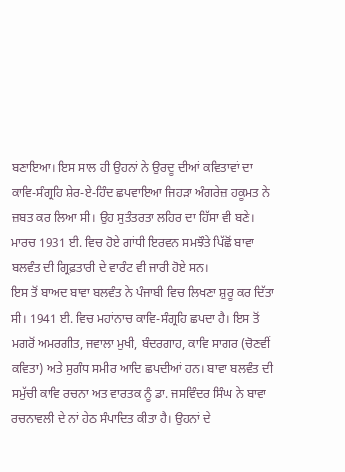ਬਣਾਇਆ। ਇਸ ਸਾਲ ਹੀ ਉਹਨਾਂ ਨੇ ਉਰਦੂ ਦੀਆਂ ਕਵਿਤਾਵਾਂ ਦਾ ਕਾਵਿ-ਸੰਗ੍ਰਹਿ ਸ਼ੇਰ-ਏ-ਹਿੰਦ ਛਪਵਾਇਆ ਜਿਹੜਾ ਅੰਗਰੇਜ਼ ਹਕੂਮਤ ਨੇ ਜ਼ਬਤ ਕਰ ਲਿਆ ਸੀ। ਉਹ ਸੁਤੰਤਰਤਾ ਲਹਿਰ ਦਾ ਹਿੱਸਾ ਵੀ ਬਣੇ। ਮਾਰਚ 1931 ਈ. ਵਿਚ ਹੋਏ ਗਾਂਧੀ ਇਰਵਨ ਸਮਝੌਤੇ ਪਿੱਛੋਂ ਬਾਵਾ ਬਲਵੰਤ ਦੀ ਗ੍ਰਿਫ਼ਤਾਰੀ ਦੇ ਵਾਰੰਟ ਵੀ ਜਾਰੀ ਹੋਏ ਸਨ।
ਇਸ ਤੋਂ ਬਾਅਦ ਬਾਵਾ ਬਲਵੰਤ ਨੇ ਪੰਜਾਬੀ ਵਿਚ ਲਿਖਣਾ ਸ਼ੁਰੂ ਕਰ ਦਿੱਤਾ ਸੀ। 1941 ਈ. ਵਿਚ ਮਹਾਂਨਾਚ ਕਾਵਿ-ਸੰਗ੍ਰਹਿ ਛਪਦਾ ਹੈ। ਇਸ ਤੋਂ ਮਗਰੋਂ ਅਮਰਗੀਤ, ਜਵਾਲਾ ਮੁਖੀ, ਬੰਦਰਗਾਹ, ਕਾਵਿ ਸਾਗਰ (ਚੋਣਵੀਂ ਕਵਿਤਾ) ਅਤੇ ਸੁਗੰਧ ਸਮੀਰ ਆਦਿ ਛਪਦੀਆਂ ਹਨ। ਬਾਵਾ ਬਲਵੰਤ ਦੀ ਸਮੁੱਚੀ ਕਾਵਿ ਰਚਨਾ ਅਤ ਵਾਰਤਕ ਨੂੰ ਡਾ. ਜਸਵਿੰਦਰ ਸਿੰਘ ਨੇ ਬਾਵਾ ਰਚਨਾਵਲੀ ਦੇ ਨਾਂ ਹੇਠ ਸੰਪਾਦਿਤ ਕੀਤਾ ਹੈ। ਉਹਨਾਂ ਦੇ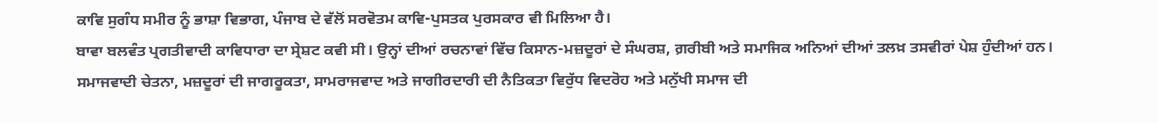ਕਾਵਿ ਸੁਗੰਧ ਸਮੀਰ ਨੂੰ ਭਾਸ਼ਾ ਵਿਭਾਗ, ਪੰਜਾਬ ਦੇ ਵੱਲੋਂ ਸਰਵੋਤਮ ਕਾਵਿ-ਪੁਸਤਕ ਪੁਰਸਕਾਰ ਵੀ ਮਿਲਿਆ ਹੈ।
ਬਾਵਾ ਬਲਵੰਤ ਪ੍ਰਗਤੀਵਾਦੀ ਕਾਵਿਧਾਰਾ ਦਾ ਸ੍ਰੇਸ਼ਟ ਕਵੀ ਸੀ। ਉਨ੍ਹਾਂ ਦੀਆਂ ਰਚਨਾਵਾਂ ਵਿੱਚ ਕਿਸਾਨ-ਮਜ਼ਦੂਰਾਂ ਦੇ ਸੰਘਰਸ਼, ਗ਼ਰੀਬੀ ਅਤੇ ਸਮਾਜਿਕ ਅਨਿਆਂ ਦੀਆਂ ਤਲਖ਼ ਤਸਵੀਰਾਂ ਪੇਸ਼ ਹੁੰਦੀਆਂ ਹਨ। ਸਮਾਜਵਾਦੀ ਚੇਤਨਾ, ਮਜ਼ਦੂਰਾਂ ਦੀ ਜਾਗਰੂਕਤਾ, ਸਾਮਰਾਜਵਾਦ ਅਤੇ ਜਾਗੀਰਦਾਰੀ ਦੀ ਨੈਤਿਕਤਾ ਵਿਰੁੱਧ ਵਿਦਰੋਹ ਅਤੇ ਮਨੁੱਖੀ ਸਮਾਜ ਦੀ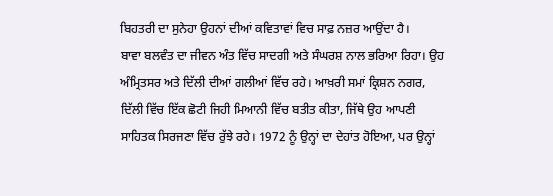ਬਿਹਤਰੀ ਦਾ ਸੁਨੇਹਾ ਉਹਨਾਂ ਦੀਆਂ ਕਵਿਤਾਵਾਂ ਵਿਚ ਸਾਫ਼ ਨਜ਼ਰ ਆਉਂਦਾ ਹੈ।
ਬਾਵਾ ਬਲਵੰਤ ਦਾ ਜੀਵਨ ਅੰਤ ਵਿੱਚ ਸਾਦਗੀ ਅਤੇ ਸੰਘਰਸ਼ ਨਾਲ ਭਰਿਆ ਰਿਹਾ। ਉਹ ਅੰਮ੍ਰਿਤਸਰ ਅਤੇ ਦਿੱਲੀ ਦੀਆਂ ਗਲੀਆਂ ਵਿੱਚ ਰਹੇ। ਆਖ਼ਰੀ ਸਮਾਂ ਕ੍ਰਿਸ਼ਨ ਨਗਰ, ਦਿੱਲੀ ਵਿੱਚ ਇੱਕ ਛੋਟੀ ਜਿਹੀ ਮਿਆਨੀ ਵਿੱਚ ਬਤੀਤ ਕੀਤਾ, ਜਿੱਥੇ ਉਹ ਆਪਣੀ ਸਾਹਿਤਕ ਸਿਰਜਣਾ ਵਿੱਚ ਰੁੱਝੇ ਰਹੇ। 1972 ਨੂੰ ਉਨ੍ਹਾਂ ਦਾ ਦੇਹਾਂਤ ਹੋਇਆ, ਪਰ ਉਨ੍ਹਾਂ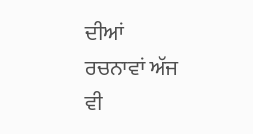ਦੀਆਂ ਰਚਨਾਵਾਂ ਅੱਜ ਵੀ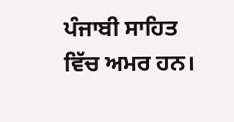ਪੰਜਾਬੀ ਸਾਹਿਤ ਵਿੱਚ ਅਮਰ ਹਨ।